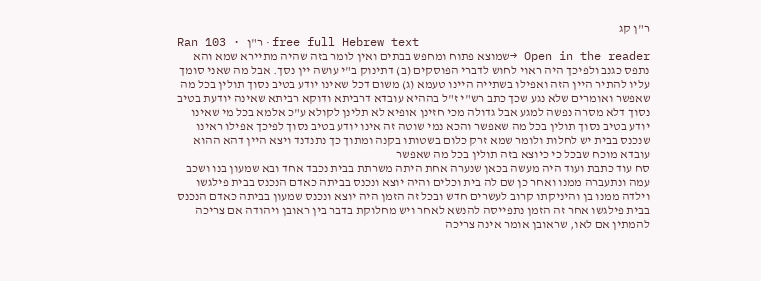ר"ן קג
Ran 103 · ר"ן · free full Hebrew text
Open in the reader →שמוצא פתוח ומחפש בבתים ואין לומר בזה שהיה מתיירא שמא והא נתפס כגנב ולפיכך היה ראוי לחוש לדברי הפוסקים (ב) דתינוק ב"י עושה יין נסך. אבל מה שאני סומך עליו להתיר היין הזה ואפילו בשתייה היינו טעמא (ג) משום דכל שאינו יודע בטיב נסוך תולין בכל מה שאפשר ואומרים שלא נגע שכך כתב רש"י ז"ל בההיא עובדא דרביתא ודוקא רביתא שאינה יודעת בטיב נסוך דלא מסרה נפשה למגע אבל גדולה מכי חזינן אופיא לא תלינן לקולא ע"כ אלמא בכל מי שאינו יודע בטיב נסוך תולין בכל מה שאפשר והכא נמי שוטה זה אינו יודע בטיב נסוך לפיכך אפילו ראינו שנכנס בבית יש לחלות ולומר שמא זרק כלום בשטותו בקנה ומתוך כך נתנדנד ויצא היין דהא ההוא עובדא מוכח שבכל כי כיוצא בזה תולין בכל מה שאפשר
סח עוד כתבת ועוד היה מעשה בכאן שנערה אחת היתה משרתת בבית נכבד אחד ובא שמעון בנו ושכב עמה ונתעברה ממנו ואחר כן שם לה בית וכלים והיה יוצא ונכנס בביתה כאדם הנכנס בבית פילגשו וילדה ממנו בן והיניקתו קרוב לעשרים חדש ובכל זה הזמן היה יוצא ונכנס שמעון בביתה כאדם הנכנס בבית פילגשו אחר זה הזמן נתפייסה להנשא לאחר ויש מחלוקת בדבר בין ראובן ויהודה אם צריכה להמתין אם לאו, שראובן אומר אינה צריכה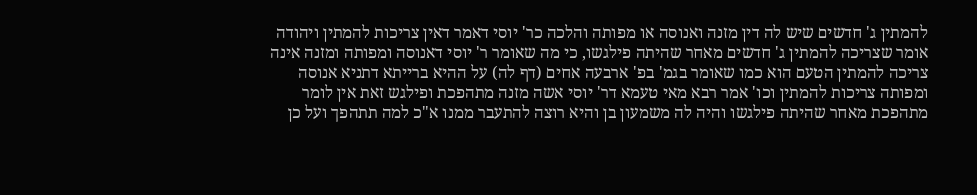להמתין ג' חדשים שיש לה דין מזנה ואנוסה או מפותה והלכה כר' יוסי דאמר דאין צריכות להמתין ויהודה אומר שצריכה להמתין ג' חדשים מאחר שהיתה פילגשו, כי מה שאומר ר' יוסי דאנוסה ומפותה ומזנה אינה צריכה להמתין הטעם הוא כמו שאומר בגמ' בפ' ארבעה אחים (דף לה) על ההיא ברייתא דתניא אנוסה ומפותה צריכות להמתין וכו' אמר רבא מאי טעמא דר' יוסי אשה מזנה מתהפכת ופילגש זאת אין לומר מתהפכת מאחר שהיתה פילגשו והיה לה משמעון בן והיא רוצה להתעבר ממנו א"כ למה תתהפך ועל כן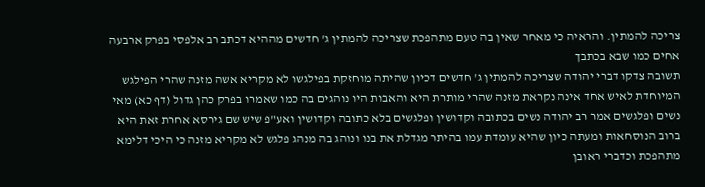צריכה להמתין. והראיה כי מאחר שאין בה טעם מתהפכת שצריכה להמתין ג' חדשים מההיא דכתב רב אלפסי בפרק ארבעה אחים כמו שבא בכתבך
תשובה צדקו דברי יהודה שצריכה להמתין ג' חדשים דכיון שהיתה מוחזקת בפילגשו לא מקריא אשה מזנה שהרי הפילגש המיוחדת לאיש אחד אינה נקראת מזנה שהרי מותרת היא והאבות היו נוהגים בה כמו שאמרו בפרק כהן גדול (דף כא) מאי נשים ופלגשים אמר רב יהודה נשים בכתובה וקדושין ופלגשים בלא כתובה וקדושין ואע"פ שיש שם גירסא אחרת זאת היא ברוב הנוסחאות ומעתה כיון שהיא עומדת עמו בהיתר מגדלת את בנו ונוהג בה מנהג פלגש לא מקריא מזנה כי היכי דלימא מתהפכת וכדברי ראובן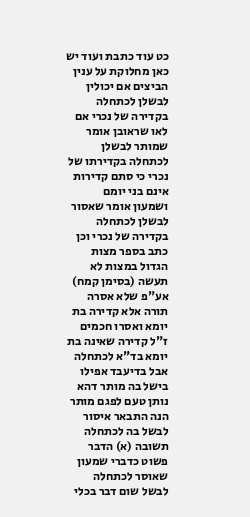כט עוד כתבת ועוד יש כאן מחלוקת על ענין הביצים אם יכולין לבשלן לכתחלה בקדירה של נכרי אם לאו שראובן אומר שמותר לבשלן לכתחלה בקדירתו של נכרי כי סתם קדירות אינם בני יומם ושמעון אומר שאסור לבשלן לכתחלה בקדירה של נכרי וכן כתב בספר מצות הגדול במצות לא תעשה (בסימן קמח) אע"פ שלא אסרה תורה אלא קדירה בת יומא ואסרו חכמים ז"ל קדירה שאינה בת יומא בד"א לכתחלה אבל בדיעבד אפילו בישל בה מותר דהא נותן טעם לפגם מותר הנה התבאר איסור לבשל בה לכתחלה
תשובה (א) הדבר פשוט כדברי שמעון שאוסר לכתחלה לבשל שום דבר בכלי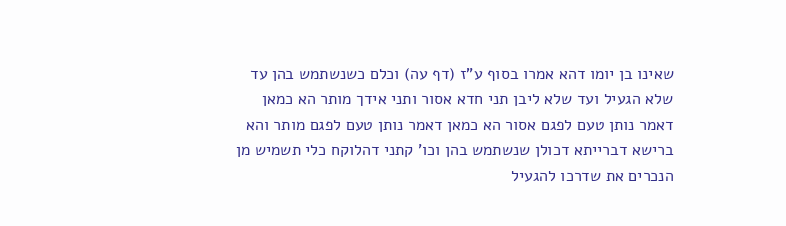שאינו בן יומו דהא אמרו בסוף ע"ז (דף עה) וכלם כשנשתמש בהן עד שלא הגעיל ועד שלא ליבן תני חדא אסור ותני אידך מותר הא כמאן דאמר נותן טעם לפגם אסור הא כמאן דאמר נותן טעם לפגם מותר והא ברישא דברייתא דכולן שנשתמש בהן וכו' קתני דהלוקח כלי תשמיש מן הנכרים את שדרכו להגעיל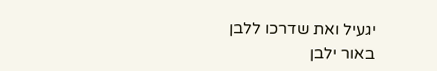יגעיל ואת שדרכו ללבן באור ילבן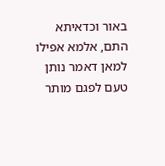באור וכדאיתא התם, אלמא אפילו למאן דאמר נותן טעם לפגם מותר